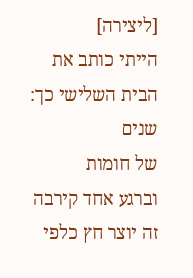[ליצירה]
הייתי כותב את הבית השלישי כך:
שנים
של חומות
וברגע אחד קירבה
זה יוצר חץ כלפי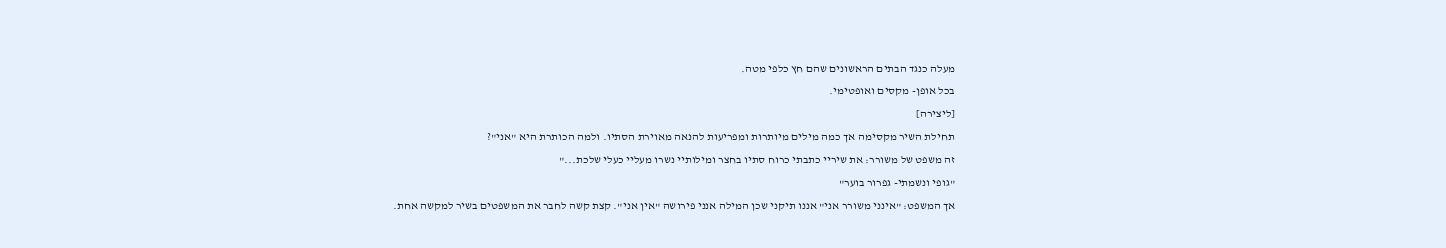מעלה כנגד הבתים הראשונים שהם חץ כלפי מטה.
בכל אופן- מקסים ואופטימי.
[ליצירה]
תחילת השיר מקסימה אך כמה מילים מיותרות ומפריעות להנאה מאוירת הסתיו. ולמה הכותרת היא "אני"?
זה משפט של משורר: את שיריי כתבתי כרוח סתיו בחצר ומילותיי נשרו מעליי כעלי שלכת..."
"גופי ונשמתי- גפרור בוער"
אך המשפט: "אינני משורר אני" אננו תיקני שכן המילה אנני פירושה "אין אני". קצת קשה לחבר את המשפטים בשיר למקשה אחת.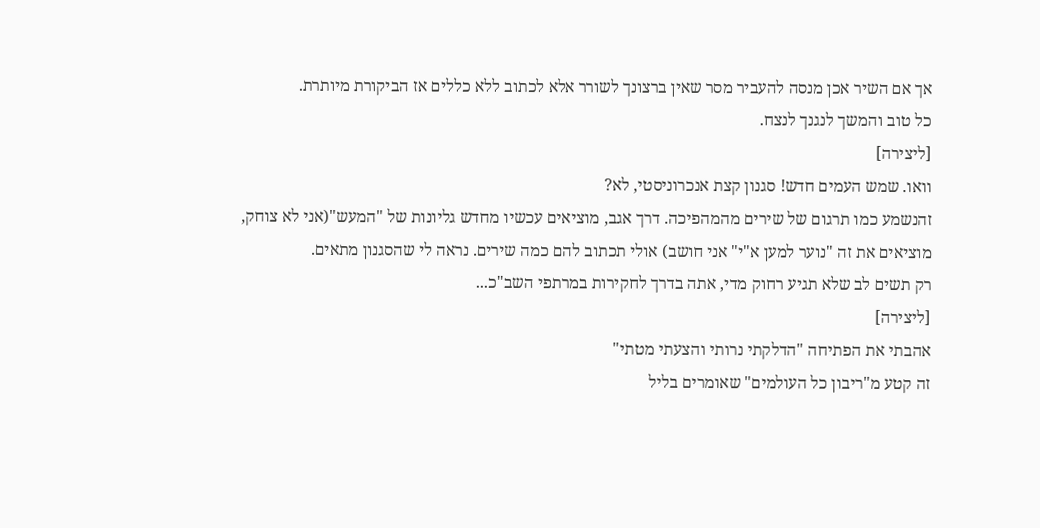אך אם השיר אכן מנסה להעביר מסר שאין ברצונך לשורר אלא לכתוב ללא כללים אז הביקורת מיותרת.
כל טוב והמשך לנגנך לנצח.
[ליצירה]
וואו. שמש העמים חדש! סגנון קצת אנכרוניסטי, לא?
זהנשמע כמו תרגום של שירים מהמהפיכה. דרך אגב, מוציאים עכשיו מחדש גליונות של "המעש"(אני לא צוחק, מוציאים את זה "נוער למען א"י" אני חושב) אולי תכתוב להם כמה שירים. נראה לי שהסגנון מתאים.
רק תשים לב שלא תגיע רחוק מדי, אתה בדרך לחקירות במרתפי השב"כ...
[ליצירה]
אהבתי את הפתיחה "הדלקתי נרותי והצעתי מטתי"
זה קטע מ"ריבון כל העולמים" שאומרים בליל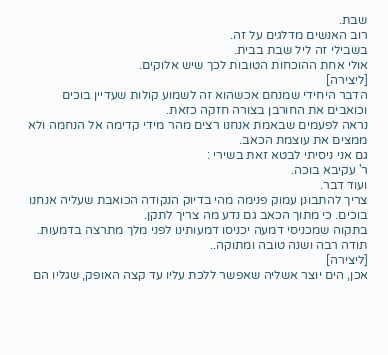שבת.
רוב האנשים מדלגים על זה.
בשבילי זה ליל שבת בבית.
אולי אחת ההוכחות הטובות לכך שיש אלוקים.
[ליצירה]
הדבר היחידי שמנחם אכשהוא זה לשמוע קולות שעדיין בוכים וכואבים את החורבן בצורה חזקה כזאת.
נראה לפעמים שבאמת אנחנו רצים מהר מידי קדימה אל הנחמה ולא ממצים את עוצמת הכאב.
גם אני ניסיתי לבטא זאת בשירי :
ר' עקיבא בוכה.
ועוד דבר.
צריך להתבונן עמוק פנימה מהי בדיוק הנקודה הכואבת שעליה אנחנו בוכים. כי מתוך הכאב גם נדע מה צריך לתקן.
בתקוה שמכניסי דמעה יכניסו דמעותינו לפני מלך מתרצה בדמעות.
תודה רבה ושנה טובה ומתוקה..
[ליצירה]
אכן, הים יוצר אשליה שאפשר ללכת עליו עד קצה האופק, שגליו הם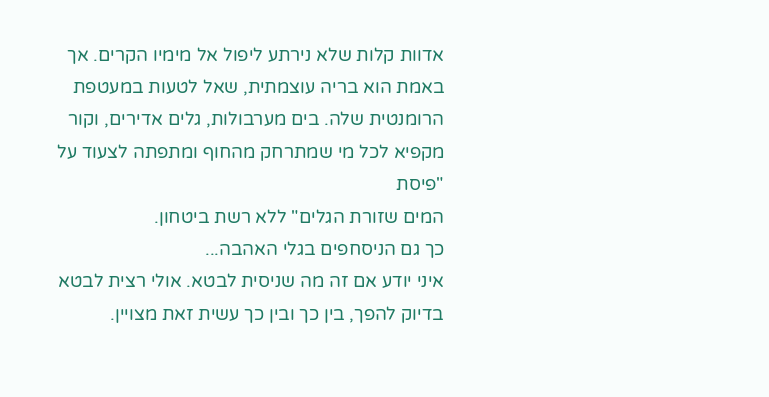אדוות קלות שלא נירתע ליפול אל מימיו הקרים. אך באמת הוא בריה עוצמתית, שאל לטעות במעטפת הרומנטית שלה. בים מערבולות, גלים אדירים, וקור מקפיא לכל מי שמתרחק מהחוף ומתפתה לצעוד על "פיסת
המים שזורת הגלים" ללא רשת ביטחון.
כך גם הניסחפים בגלי האהבה...
איני יודע אם זה מה שניסית לבטא. אולי רצית לבטא בדיוק להפך, בין כך ובין כך עשית זאת מצויין.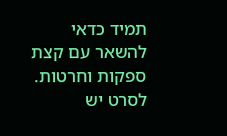תמיד כדאי להשאר עם קצת ספקות וחרטות. לסרט יש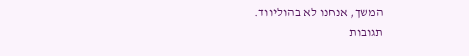המשך, אנחנו לא בהוליווד.
תגובות